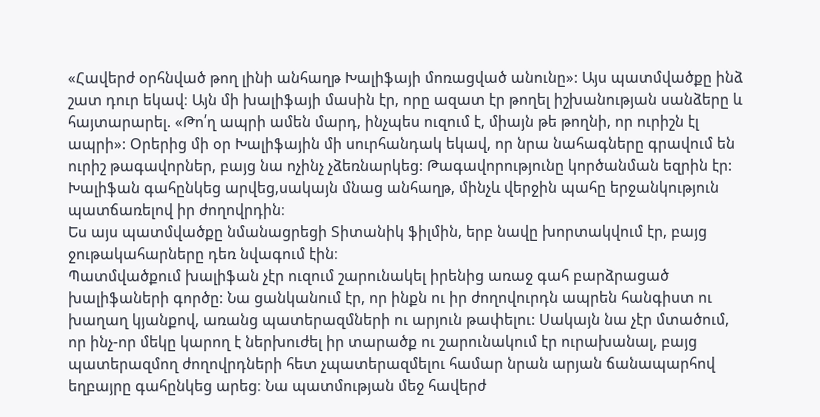«Հավերժ օրհնված թող լինի անհաղթ Խալիֆայի մոռացված անունը»: Այս պատմվածքը ինձ շատ դուր եկավ։ Այն մի խալիֆայի մասին էր, որը ազատ էր թողել իշխանության սանձերը և հայտարարել. «Թո՛ղ ապրի ամեն մարդ, ինչպես ուզում է, միայն թե թողնի, որ ուրիշն էլ ապրի»: Օրերից մի օր Խալիֆային մի սուրհանդակ եկավ, որ նրա նահագները գրավում են ուրիշ թագավորներ, բայց նա ոչինչ չձեռնարկեց: Թագավորությունը կործանման եզրին էր: Խալիֆան գահընկեց արվեց,սակայն մնաց անհաղթ, մինչև վերջին պահը երջանկություն պատճառելով իր ժողովրդին։
Ես այս պատմվածքը նմանացրեցի Տիտանիկ ֆիլմին, երբ նավը խորտակվում էր, բայց ջութակահարները դեռ նվագում էին։
Պատմվածքում խալիֆան չէր ուզում շարունակել իրենից առաջ գահ բարձրացած խալիֆաների գործը: Նա ցանկանում էր, որ ինքն ու իր ժողովուրդն ապրեն հանգիստ ու խաղաղ կյանքով, առանց պատերազմների ու արյուն թափելու: Սակայն նա չէր մտածում, որ ինչ-որ մեկը կարող է ներխուժել իր տարածք ու շարունակում էր ուրախանալ, բայց պատերազմող ժողովրդների հետ չպատերազմելու համար նրան արյան ճանապարհով եղբայրը գահընկեց արեց։ Նա պատմության մեջ հավերժ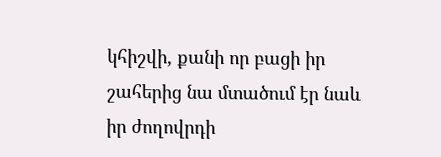կհիշվի, քանի որ բացի իր շահերից նա մտածում էր նաև իր ժողովրդի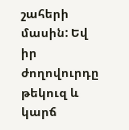շահերի մասին: Եվ իր ժողովուրդը թեկուզ և կարճ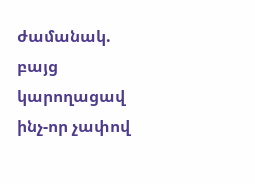ժամանակ. բայց կարողացավ ինչ-որ չափով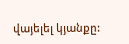վայելել կյանքը: